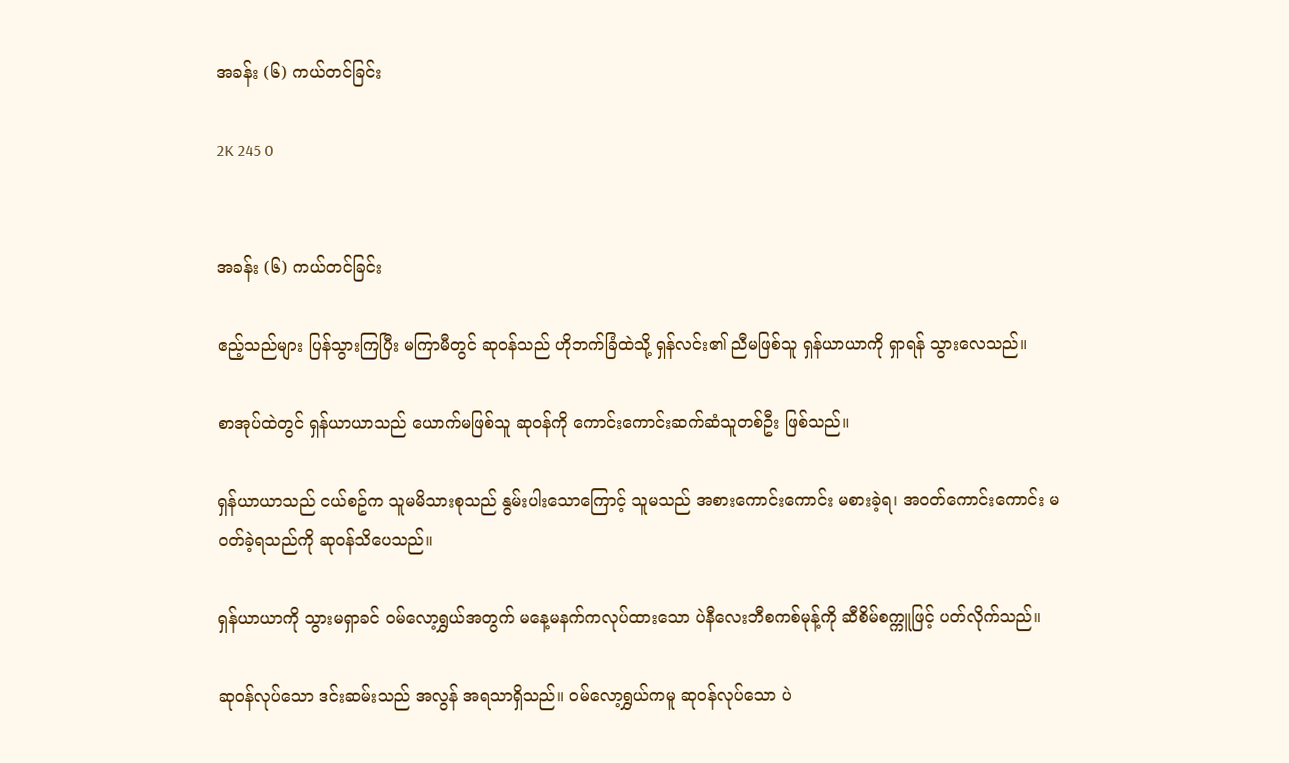အခန်း (၆) ကယ်တင်ခြင်း

2K 245 0


အခန်း (၆) ကယ်တင်ခြင်း

ဧည့်သည်များ ပြန်သွားကြပြီး မကြာမီတွင် ဆုဝန်သည် ဟိုဘက်ခြံထဲသို့ ရှန်လင်း၏ ညီမဖြစ်သူ ရှန်ယာယာကို ရှာရန် သွားလေသည်။

စာအုပ်ထဲတွင် ရှန်ယာယာသည် ယောက်မဖြစ်သူ ဆုဝန်ကို ကောင်းကောင်းဆက်ဆံသူတစ်ဦး ဖြစ်သည်။

ရှန်ယာယာသည် ငယ်စဥ်က သူမမိသားစုသည် နွမ်းပါးသောကြောင့် သူမသည် အစားကောင်းကောင်း မစားခဲ့ရ၊ အဝတ်ကောင်းကောင်း မဝတ်ခဲ့ရသည်ကို ဆုဝန်သိပေသည်။

ရှန်ယာယာကို သွားမရှာခင် ဝမ်လော့ရွှယ်အတွက် မနေ့မနက်ကလုပ်ထားသော ပဲနီလေးဘီစကစ်မုန့်ကို ဆီစိမ်စက္ကူဖြင့် ပတ်လိုက်သည်။

ဆုဝန်လုပ်သော ဒင်းဆမ်းသည် အလွန် အရသာရှိသည်။ ဝမ်လော့ရွှယ်ကမူ ဆုဝန်လုပ်သော ပဲ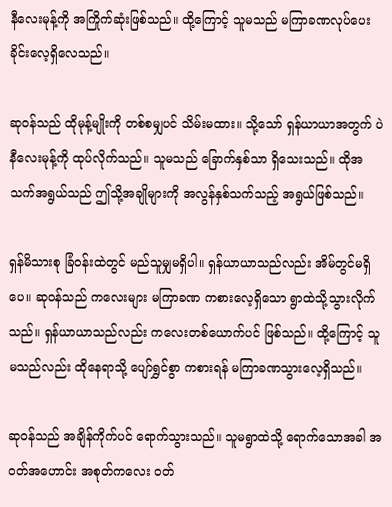နီလေးမုန့်ကို အကြိုက်ဆုံးဖြစ်သည်။ ထို့ကြောင့် သူမသည် မကြာခဏလုပ်ပေးခိုင်းလေ့ရှိလေသည်။

ဆုဝန်သည် ထိုမုန့်မျိုးကို တစ်စမျှပင် သိမ်းမထား။ သို့သော် ရှန်ယာယာအတွက် ပဲနီလေးမုန့်ကို ထုပ်လိုက်သည်။ သူမသည် ခြောက်နှစ်သာ ရှိသေးသည်။ ထိုအသက်အရွယ်သည် ဤသို့အချိုများကို အလွန်နှစ်သက်သည့် အရွယ်ဖြစ်သည်။

ရှန်မိသားစု ခြံဝန်းထဲတွင် မည်သူမျှမရှိပါ။ ရှန်ယာယာသည်လည်း အိမ်တွင်မရှိပေ။ ဆုဝန်သည် ကလေးများ မကြာခဏ ကစားလေ့ရှိသော ရွာထဲသို့သွားလိုက်သည်။ ရှန်ယာယာသည်လည်း ကလေးတစ်ယောက်ပင် ဖြစ်သည်။ ထို့ကြောင့် သူမသည်လည်း ထိုနေရာသို့ ပျော်ရွှင်စွာ ကစားရန် မကြာခဏသွားလေ့ရှိသည်။

ဆုဝန်သည် အချိန်ကိုက်ပင် ရောက်သွားသည်။ သူမရွာထဲသို့ ရောက်သောအခါ အဝတ်အဟောင်း အစုတ်ကလေး ဝတ်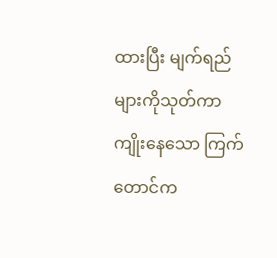ထားပြီး မျက်ရည်များကိုသုတ်ကာ ကျိုးနေသော ကြက်တောင်က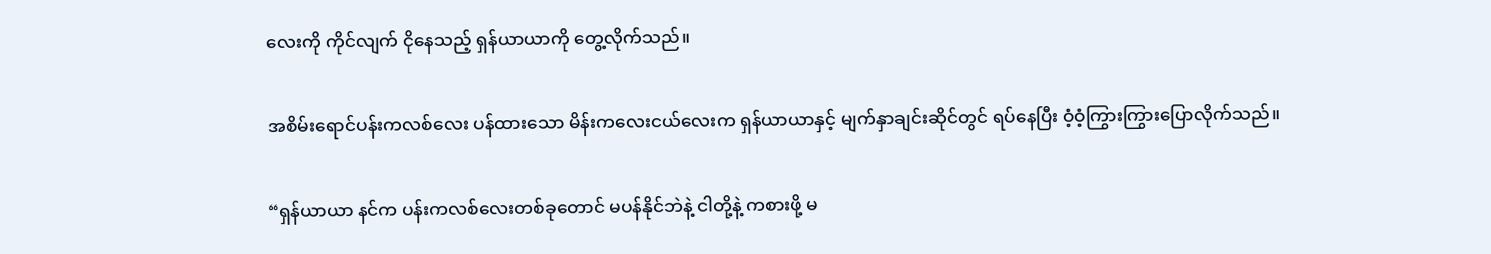လေးကို ကိုင်လျက် ငိုနေသည့် ရှန်ယာယာကို တွေ့လိုက်သည်။

အစိမ်းရောင်ပန်းကလစ်လေး ပန်ထားသော မိန်းကလေးငယ်လေးက ရှန်ယာယာနှင့် မျက်နှာချင်းဆိုင်တွင် ရပ်နေပြီး ဝံ့ဝံ့ကြွားကြွားပြောလိုက်သည်။

“ရှန်ယာယာ နင်က ပန်းကလစ်‌လေးတစ်ခုတောင် မပန်နိုင်ဘဲနဲ့ ငါတို့နဲ့ ကစားဖို့ မ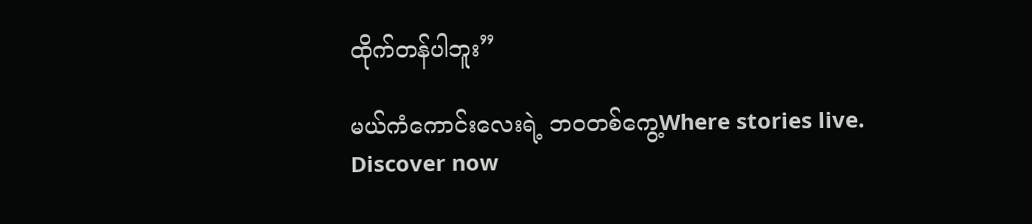ထိုက်တန်ပါဘူး”

မယ်ကံကောင်းလေးရဲ့ ဘဝတစ်ကွေ့Where stories live. Discover now